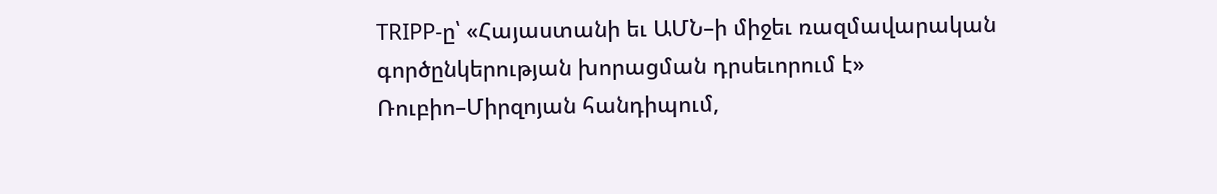TRIPP-ը՝ «Հայաստանի եւ ԱՄՆ–ի միջեւ ռազմավարական գործընկերության խորացման դրսեւորում է»
Ռուբիո–Միրզոյան հանդիպում,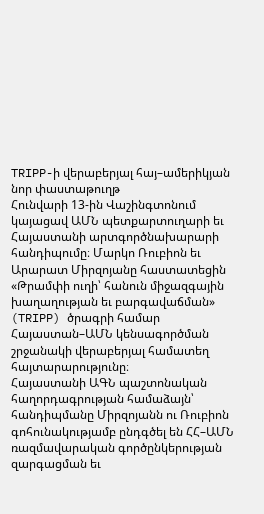TRIPP-ի վերաբերյալ հայ–ամերիկյան նոր փաստաթուղթ
Հունվարի 13-ին Վաշինգտոնում կայացավ ԱՄՆ պետքարտուղարի եւ Հայաստանի արտգործնախարարի հանդիպումը։ Մարկո Ռուբիոն եւ Արարատ Միրզոյանը հաստատեցին «Թրամփի ուղի՝ հանուն միջազգային խաղաղության եւ բարգավաճման» (TRIPP) ծրագրի համար Հայաստան–ԱՄՆ կենսագործման շրջանակի վերաբերյալ համատեղ հայտարարությունը։
Հայաստանի ԱԳՆ պաշտոնական հաղորդագրության համաձայն՝ հանդիպմանը Միրզոյանն ու Ռուբիոն գոհունակությամբ ընդգծել են ՀՀ–ԱՄՆ ռազմավարական գործընկերության զարգացման եւ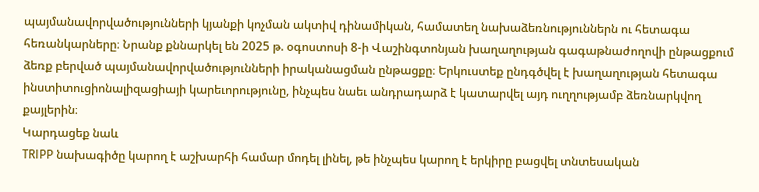պայմանավորվածությունների կյանքի կոչման ակտիվ դինամիկան, համատեղ նախաձեռնություններն ու հետագա հեռանկարները։ Նրանք քննարկել են 2025 թ. օգոստոսի 8-ի Վաշինգտոնյան խաղաղության գագաթնաժողովի ընթացքում ձեռք բերված պայմանավորվածությունների իրականացման ընթացքը։ Երկուստեք ընդգծվել է խաղաղության հետագա ինստիտուցիոնալիզացիայի կարեւորությունը, ինչպես նաեւ անդրադարձ է կատարվել այդ ուղղությամբ ձեռնարկվող քայլերին։
Կարդացեք նաև
TRIPP նախագիծը կարող է աշխարհի համար մոդել լինել, թե ինչպես կարող է երկիրը բացվել տնտեսական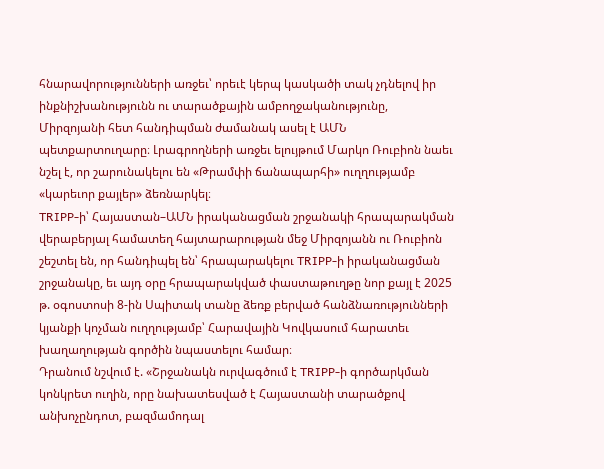հնարավորությունների առջեւ՝ որեւէ կերպ կասկածի տակ չդնելով իր ինքնիշխանությունն ու տարածքային ամբողջականությունը, Միրզոյանի հետ հանդիպման ժամանակ ասել է ԱՄՆ պետքարտուղարը։ Լրագրողների առջեւ ելույթում Մարկո Ռուբիոն նաեւ նշել է, որ շարունակելու են «Թրամփի ճանապարհի» ուղղությամբ «կարեւոր քայլեր» ձեռնարկել։
TRIPP-ի՝ Հայաստան–ԱՄՆ իրականացման շրջանակի հրապարակման վերաբերյալ համատեղ հայտարարության մեջ Միրզոյանն ու Ռուբիոն շեշտել են, որ հանդիպել են՝ հրապարակելու TRIPP-ի իրականացման շրջանակը, եւ այդ օրը հրապարակված փաստաթուղթը նոր քայլ է 2025 թ. օգոստոսի 8-ին Սպիտակ տանը ձեռք բերված հանձնառությունների կյանքի կոչման ուղղությամբ՝ Հարավային Կովկասում հարատեւ խաղաղության գործին նպաստելու համար։
Դրանում նշվում է. «Շրջանակն ուրվագծում է TRIPP-ի գործարկման կոնկրետ ուղին, որը նախատեսված է Հայաստանի տարածքով անխոչընդոտ, բազմամոդալ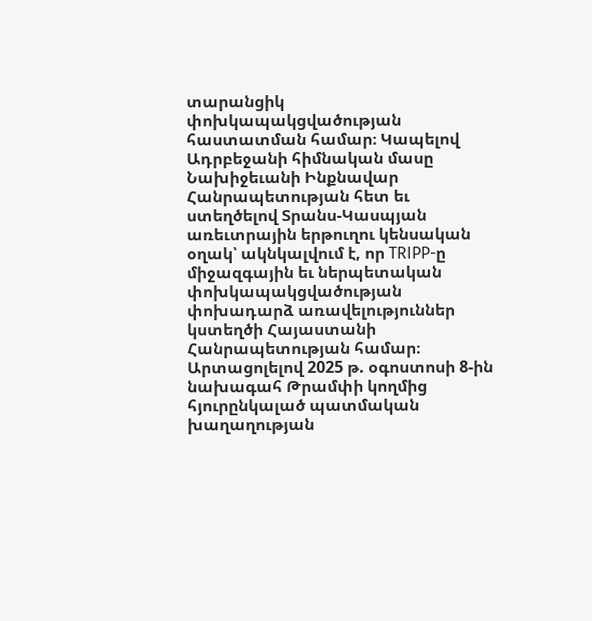տարանցիկ փոխկապակցվածության հաստատման համար։ Կապելով Ադրբեջանի հիմնական մասը Նախիջեւանի Ինքնավար Հանրապետության հետ եւ ստեղծելով Տրանս-Կասպյան առեւտրային երթուղու կենսական օղակ՝ ակնկալվում է, որ TRIPP-ը միջազգային եւ ներպետական փոխկապակցվածության փոխադարձ առավելություններ կստեղծի Հայաստանի Հանրապետության համար։ Արտացոլելով 2025 թ. օգոստոսի 8-ին նախագահ Թրամփի կողմից հյուրընկալած պատմական խաղաղության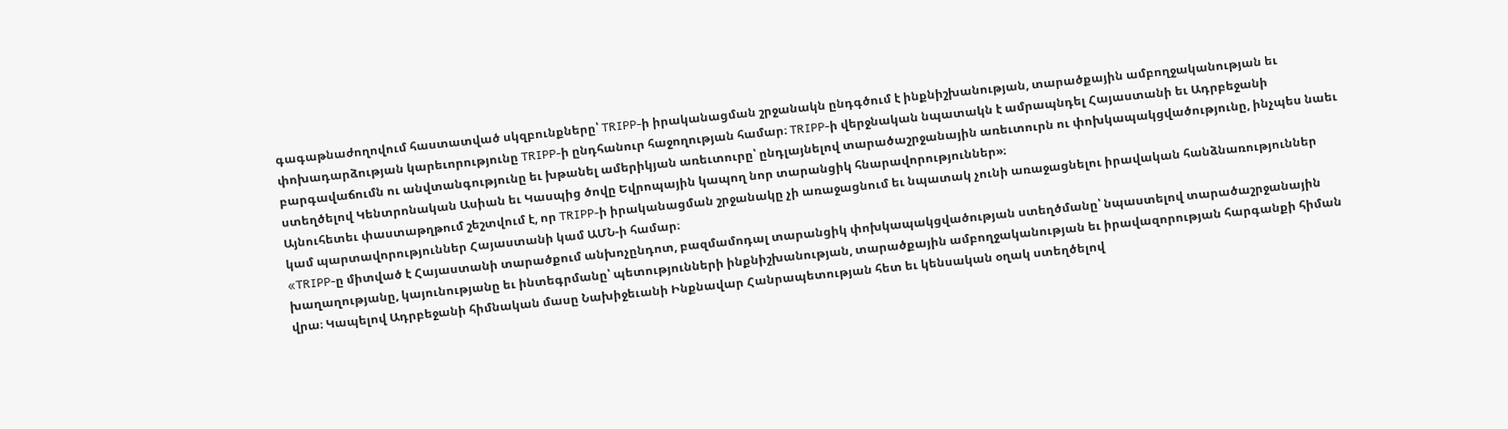գագաթնաժողովում հաստատված սկզբունքները՝ TRIPP-ի իրականացման շրջանակն ընդգծում է ինքնիշխանության, տարածքային ամբողջականության եւ փոխադարձության կարեւորությունը TRIPP-ի ընդհանուր հաջողության համար։ TRIPP-ի վերջնական նպատակն է ամրապնդել Հայաստանի եւ Ադրբեջանի բարգավաճումն ու անվտանգությունը եւ խթանել ամերիկյան առեւտուրը՝ ընդլայնելով տարածաշրջանային առեւտուրն ու փոխկապակցվածությունը, ինչպես նաեւ ստեղծելով Կենտրոնական Ասիան եւ Կասպից ծովը Եվրոպային կապող նոր տարանցիկ հնարավորություններ»։
Այնուհետեւ փաստաթղթում շեշտվում է, որ TRIPP-ի իրականացման շրջանակը չի առաջացնում եւ նպատակ չունի առաջացնելու իրավական հանձնառություններ կամ պարտավորություններ Հայաստանի կամ ԱՄՆ-ի համար։
«TRIPP-ը միտված է Հայաստանի տարածքում անխոչընդոտ, բազմամոդալ տարանցիկ փոխկապակցվածության ստեղծմանը՝ նպաստելով տարածաշրջանային խաղաղությանը, կայունությանը եւ ինտեգրմանը՝ պետությունների ինքնիշխանության, տարածքային ամբողջականության եւ իրավազորության հարգանքի հիման վրա։ Կապելով Ադրբեջանի հիմնական մասը Նախիջեւանի Ինքնավար Հանրապետության հետ եւ կենսական օղակ ստեղծելով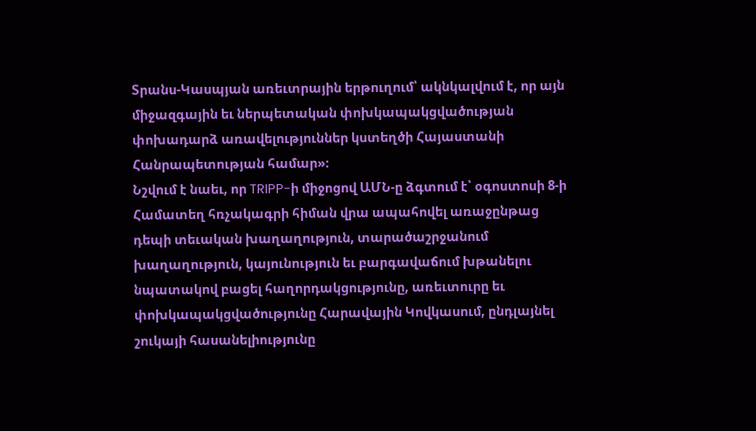Տրանս-Կասպյան առեւտրային երթուղում՝ ակնկալվում է, որ այն միջազգային եւ ներպետական փոխկապակցվածության փոխադարձ առավելություններ կստեղծի Հայաստանի Հանրապետության համար»։
Նշվում է նաեւ, որ TRIPP-ի միջոցով ԱՄՆ-ը ձգտում է՝ օգոստոսի 8-ի Համատեղ հռչակագրի հիման վրա ապահովել առաջընթաց դեպի տեւական խաղաղություն, տարածաշրջանում խաղաղություն, կայունություն եւ բարգավաճում խթանելու նպատակով բացել հաղորդակցությունը, առեւտուրը եւ փոխկապակցվածությունը Հարավային Կովկասում, ընդլայնել շուկայի հասանելիությունը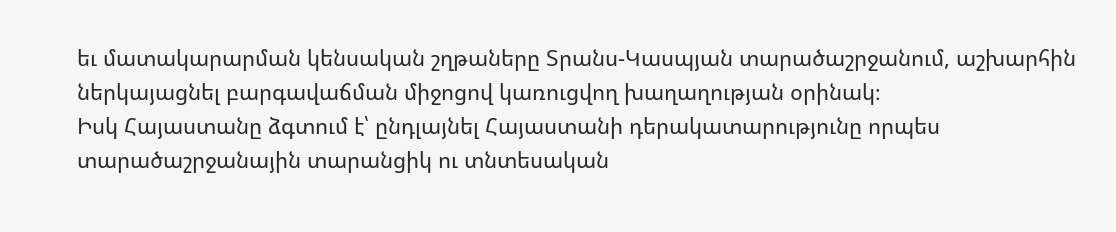եւ մատակարարման կենսական շղթաները Տրանս-Կասպյան տարածաշրջանում, աշխարհին ներկայացնել բարգավաճման միջոցով կառուցվող խաղաղության օրինակ։
Իսկ Հայաստանը ձգտում է՝ ընդլայնել Հայաստանի դերակատարությունը որպես տարածաշրջանային տարանցիկ ու տնտեսական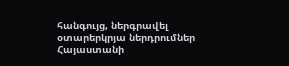հանգույց, ներգրավել օտարերկրյա ներդրումներ Հայաստանի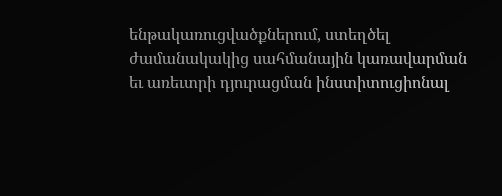ենթակառուցվածքներում, ստեղծել ժամանակակից սահմանային կառավարման եւ առեւտրի դյուրացման ինստիտուցիոնալ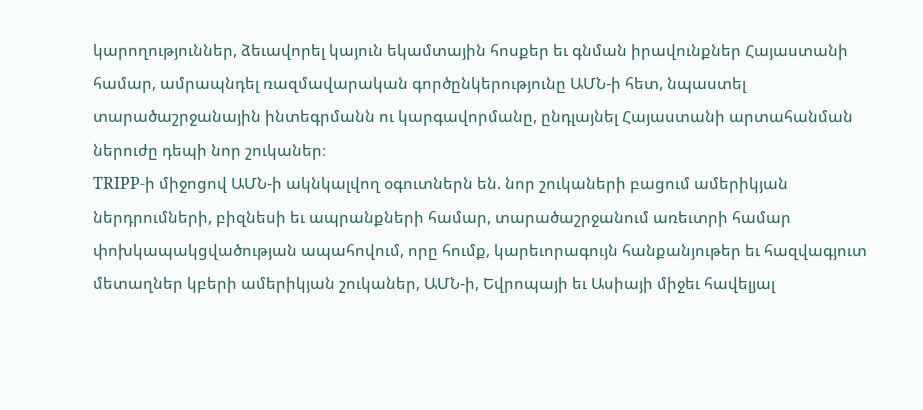կարողություններ, ձեւավորել կայուն եկամտային հոսքեր եւ գնման իրավունքներ Հայաստանի համար, ամրապնդել ռազմավարական գործընկերությունը ԱՄՆ-ի հետ, նպաստել տարածաշրջանային ինտեգրմանն ու կարգավորմանը, ընդլայնել Հայաստանի արտահանման ներուժը դեպի նոր շուկաներ։
TRIPP-ի միջոցով ԱՄՆ-ի ակնկալվող օգուտներն են. նոր շուկաների բացում ամերիկյան ներդրումների, բիզնեսի եւ ապրանքների համար, տարածաշրջանում առեւտրի համար փոխկապակցվածության ապահովում, որը հումք, կարեւորագույն հանքանյութեր եւ հազվագյուտ մետաղներ կբերի ամերիկյան շուկաներ, ԱՄՆ-ի, Եվրոպայի եւ Ասիայի միջեւ հավելյալ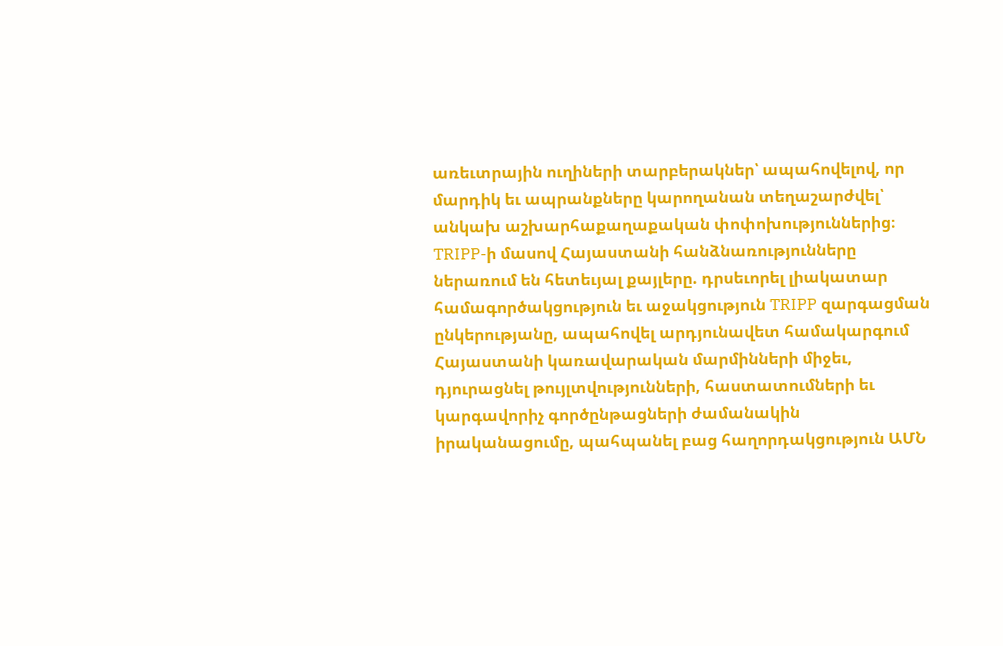առեւտրային ուղիների տարբերակներ՝ ապահովելով, որ մարդիկ եւ ապրանքները կարողանան տեղաշարժվել՝ անկախ աշխարհաքաղաքական փոփոխություններից։
TRIPP-ի մասով Հայաստանի հանձնառությունները ներառում են հետեւյալ քայլերը. դրսեւորել լիակատար համագործակցություն եւ աջակցություն TRIPP զարգացման ընկերությանը, ապահովել արդյունավետ համակարգում Հայաստանի կառավարական մարմինների միջեւ, դյուրացնել թույլտվությունների, հաստատումների եւ կարգավորիչ գործընթացների ժամանակին իրականացումը, պահպանել բաց հաղորդակցություն ԱՄՆ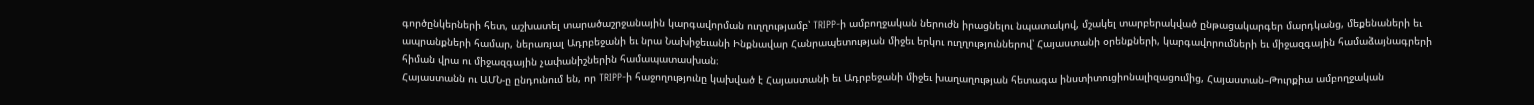գործընկերների հետ, աշխատել տարածաշրջանային կարգավորման ուղղությամբ՝ TRIPP-ի ամբողջական ներուժն իրացնելու նպատակով, մշակել տարբերակված ընթացակարգեր մարդկանց, մեքենաների եւ ապրանքների համար, ներառյալ Ադրբեջանի եւ նրա Նախիջեւանի Ինքնավար Հանրապետության միջեւ երկու ուղղություններով՝ Հայաստանի օրենքների, կարգավորումների եւ միջազգային համաձայնագրերի հիման վրա ու միջազգային չափանիշներին համապատասխան։
Հայաստանն ու ԱՄՆ-ը ընդունում են, որ TRIPP-ի հաջողությունը կախված է Հայաստանի եւ Ադրբեջանի միջեւ խաղաղության հետագա ինստիտուցիոնալիզացումից, Հայաստան–Թուրքիա ամբողջական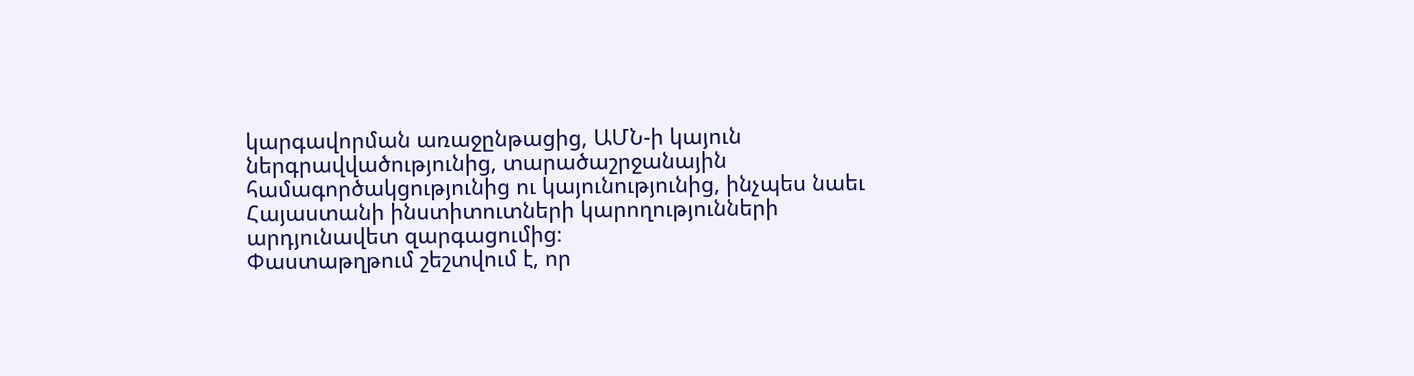կարգավորման առաջընթացից, ԱՄՆ-ի կայուն ներգրավվածությունից, տարածաշրջանային համագործակցությունից ու կայունությունից, ինչպես նաեւ Հայաստանի ինստիտուտների կարողությունների արդյունավետ զարգացումից։
Փաստաթղթում շեշտվում է, որ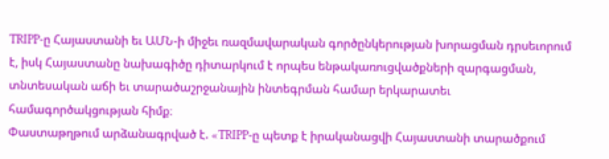TRIPP-ը Հայաստանի եւ ԱՄՆ-ի միջեւ ռազմավարական գործընկերության խորացման դրսեւորում է, իսկ Հայաստանը նախագիծը դիտարկում է որպես ենթակառուցվածքների զարգացման, տնտեսական աճի եւ տարածաշրջանային ինտեգրման համար երկարատեւ համագործակցության հիմք։
Փաստաթղթում արձանագրված է. «TRIPP-ը պետք է իրականացվի Հայաստանի տարածքում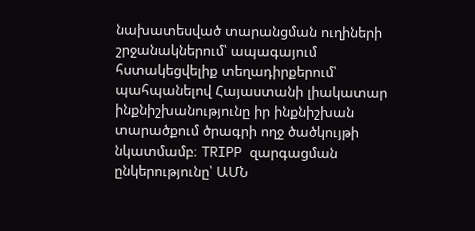նախատեսված տարանցման ուղիների շրջանակներում՝ ապագայում հստակեցվելիք տեղադիրքերում՝ պահպանելով Հայաստանի լիակատար ինքնիշխանությունը իր ինքնիշխան տարածքում ծրագրի ողջ ծածկույթի նկատմամբ։ TRIPP զարգացման ընկերությունը՝ ԱՄՆ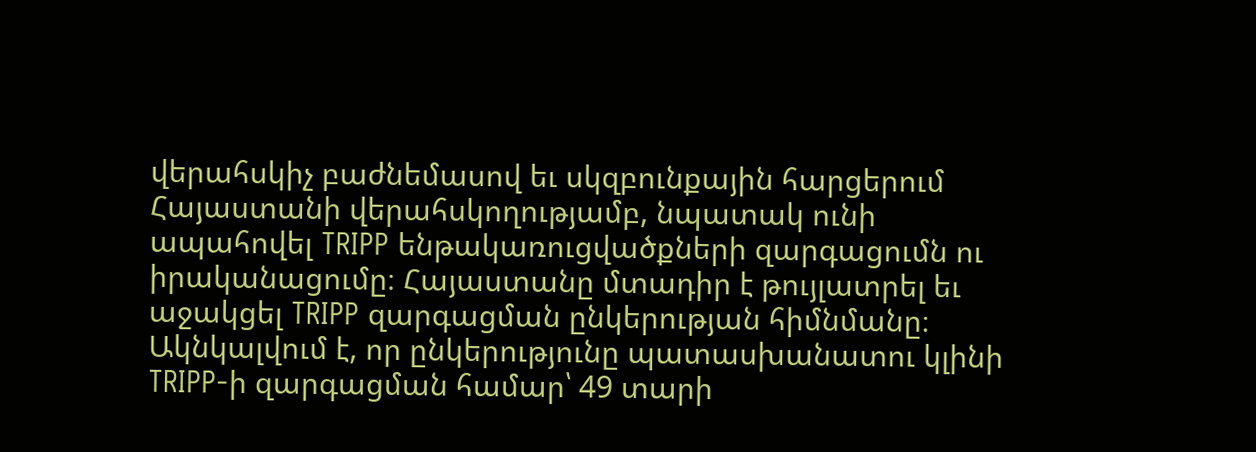վերահսկիչ բաժնեմասով եւ սկզբունքային հարցերում Հայաստանի վերահսկողությամբ, նպատակ ունի ապահովել TRIPP ենթակառուցվածքների զարգացումն ու իրականացումը։ Հայաստանը մտադիր է թույլատրել եւ աջակցել TRIPP զարգացման ընկերության հիմնմանը։ Ակնկալվում է, որ ընկերությունը պատասխանատու կլինի TRIPP-ի զարգացման համար՝ 49 տարի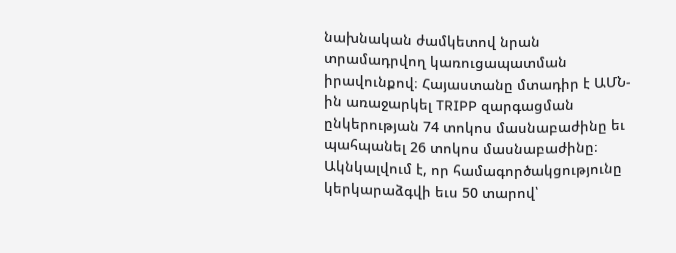նախնական ժամկետով նրան տրամադրվող կառուցապատման իրավունքով։ Հայաստանը մտադիր է ԱՄՆ-ին առաջարկել TRIPP զարգացման ընկերության 74 տոկոս մասնաբաժինը եւ պահպանել 26 տոկոս մասնաբաժինը։ Ակնկալվում է, որ համագործակցությունը կերկարաձգվի եւս 50 տարով՝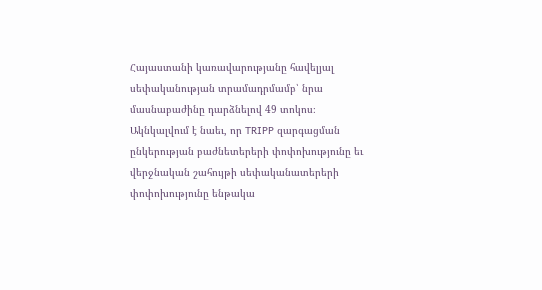Հայաստանի կառավարությանը հավելյալ սեփականության տրամադրմամբ՝ նրա մասնաբաժինը դարձնելով 49 տոկոս։ Ակնկալվում է նաեւ, որ TRIPP զարգացման ընկերության բաժնետերերի փոփոխությունը եւ վերջնական շահույթի սեփականատերերի փոփոխությունը ենթակա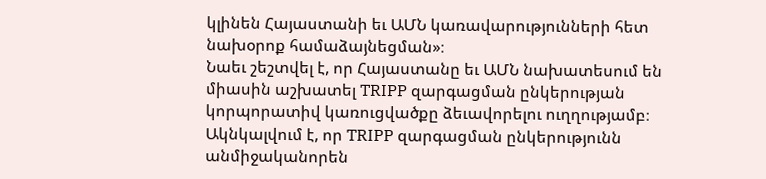կլինեն Հայաստանի եւ ԱՄՆ կառավարությունների հետ նախօրոք համաձայնեցման»։
Նաեւ շեշտվել է, որ Հայաստանը եւ ԱՄՆ նախատեսում են միասին աշխատել TRIPP զարգացման ընկերության կորպորատիվ կառուցվածքը ձեւավորելու ուղղությամբ։
Ակնկալվում է, որ TRIPP զարգացման ընկերությունն անմիջականորեն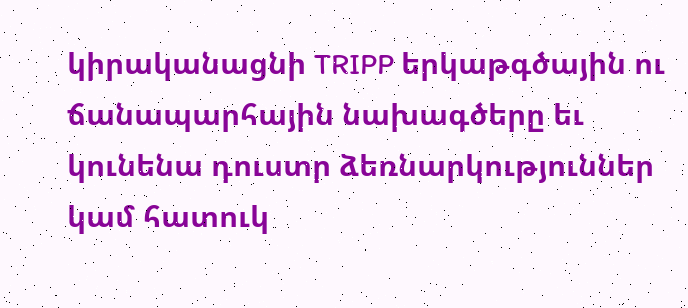կիրականացնի TRIPP երկաթգծային ու ճանապարհային նախագծերը եւ կունենա դուստր ձեռնարկություններ կամ հատուկ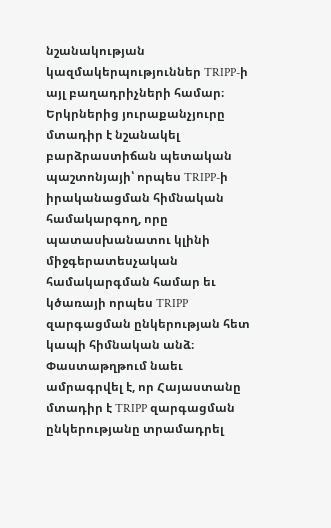նշանակության կազմակերպություններ TRIPP-ի այլ բաղադրիչների համար։
Երկրներից յուրաքանչյուրը մտադիր է նշանակել բարձրաստիճան պետական պաշտոնյայի՝ որպես TRIPP-ի իրականացման հիմնական համակարգող, որը պատասխանատու կլինի միջգերատեսչական համակարգման համար եւ կծառայի որպես TRIPP զարգացման ընկերության հետ կապի հիմնական անձ։
Փաստաթղթում նաեւ ամրագրվել է, որ Հայաստանը մտադիր է TRIPP զարգացման ընկերությանը տրամադրել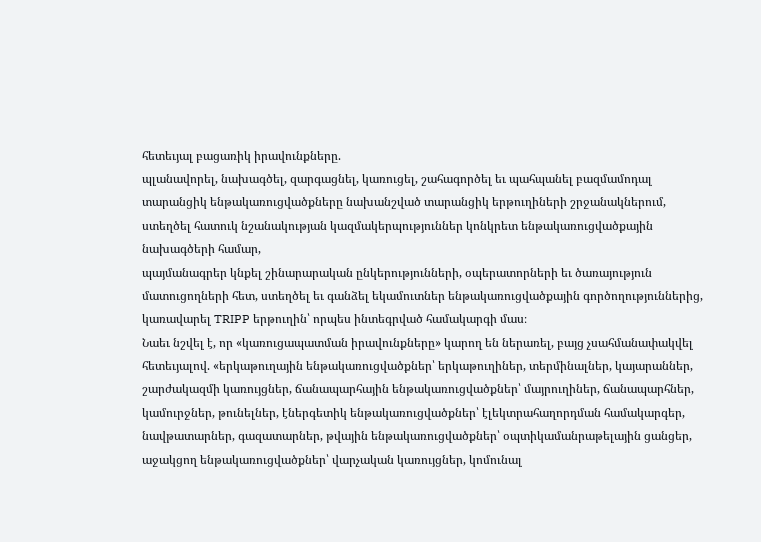հետեւյալ բացառիկ իրավունքները.
պլանավորել, նախագծել, զարգացնել, կառուցել, շահագործել եւ պահպանել բազմամոդալ տարանցիկ ենթակառուցվածքները նախանշված տարանցիկ երթուղիների շրջանակներում, ստեղծել հատուկ նշանակության կազմակերպություններ կոնկրետ ենթակառուցվածքային նախագծերի համար,
պայմանագրեր կնքել շինարարական ընկերությունների, օպերատորների եւ ծառայություն մատուցողների հետ, ստեղծել եւ գանձել եկամուտներ ենթակառուցվածքային գործողություններից, կառավարել TRIPP երթուղին՝ որպես ինտեգրված համակարգի մաս։
Նաեւ նշվել է, որ «կառուցապատման իրավունքները» կարող են ներառել, բայց չսահմանափակվել հետեւյալով. «երկաթուղային ենթակառուցվածքներ՝ երկաթուղիներ, տերմինալներ, կայարաններ, շարժակազմի կառույցներ, ճանապարհային ենթակառուցվածքներ՝ մայրուղիներ, ճանապարհներ, կամուրջներ, թունելներ, էներգետիկ ենթակառուցվածքներ՝ էլեկտրահաղորդման համակարգեր, նավթատարներ, գազատարներ, թվային ենթակառուցվածքներ՝ օպտիկամանրաթելային ցանցեր, աջակցող ենթակառուցվածքներ՝ վարչական կառույցներ, կոմունալ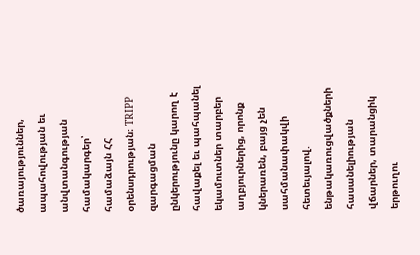ծառայություններ, ապահովության եւ անվտանգության համակարգեր՝ համաձայն ՀՀ օրենսդրության։ TRIPP զարգացման ընկերությունը կարող է հավաքել եւ պահպանել եկամուտներ տարբեր աղբյուրներից, որոնք կներառեն, բայց չեն սահմանափակվի հետեւյալով. ենթակառուցվածքների հասանելիության վճարներ, տարանցիկ երթուղու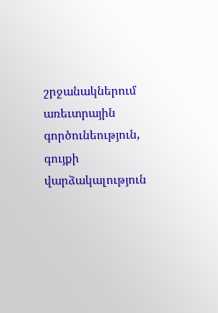շրջանակներում առեւտրային գործունեություն, գույքի վարձակալություն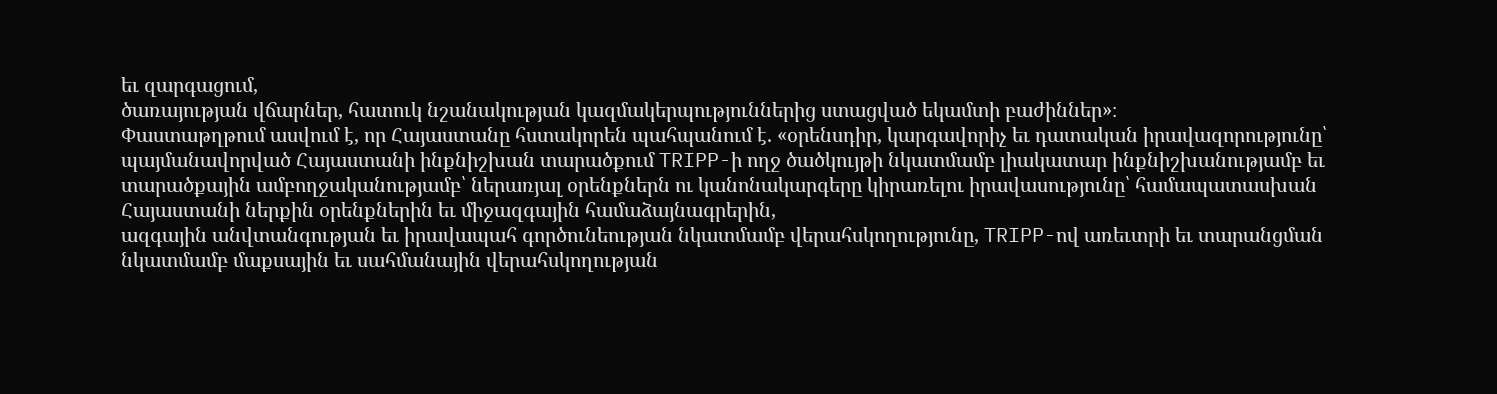եւ զարգացում,
ծառայության վճարներ, հատուկ նշանակության կազմակերպություններից ստացված եկամտի բաժիններ»։
Փաստաթղթում ասվում է, որ Հայաստանը հստակորեն պահպանում է. «օրենսդիր, կարգավորիչ եւ դատական իրավազորությունը՝ պայմանավորված Հայաստանի ինքնիշխան տարածքում TRIPP-ի ողջ ծածկույթի նկատմամբ լիակատար ինքնիշխանությամբ եւ տարածքային ամբողջականությամբ՝ ներառյալ օրենքներն ու կանոնակարգերը կիրառելու իրավասությունը՝ համապատասխան Հայաստանի ներքին օրենքներին եւ միջազգային համաձայնագրերին,
ազգային անվտանգության եւ իրավապահ գործունեության նկատմամբ վերահսկողությունը, TRIPP-ով առեւտրի եւ տարանցման նկատմամբ մաքսային եւ սահմանային վերահսկողության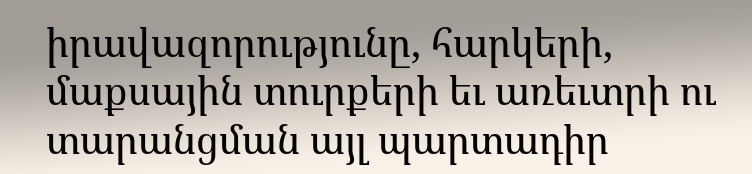իրավազորությունը, հարկերի, մաքսային տուրքերի եւ առեւտրի ու տարանցման այլ պարտադիր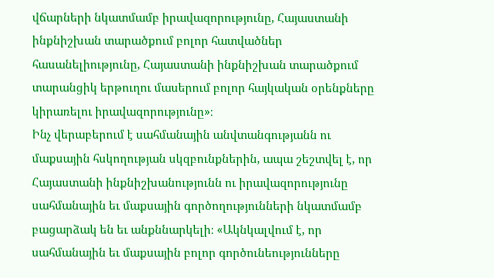վճարների նկատմամբ իրավազորությունը, Հայաստանի ինքնիշխան տարածքում բոլոր հատվածներ հասանելիությունը, Հայաստանի ինքնիշխան տարածքում տարանցիկ երթուղու մասերում բոլոր հայկական օրենքները կիրառելու իրավազորությունը»։
Ինչ վերաբերում է սահմանային անվտանգությանն ու մաքսային հսկողության սկզբունքներին, ապա շեշտվել է, որ Հայաստանի ինքնիշխանությունն ու իրավազորությունը սահմանային եւ մաքսային գործողությունների նկատմամբ բացարձակ են եւ անքննարկելի։ «Ակնկալվում է, որ սահմանային եւ մաքսային բոլոր գործունեությունները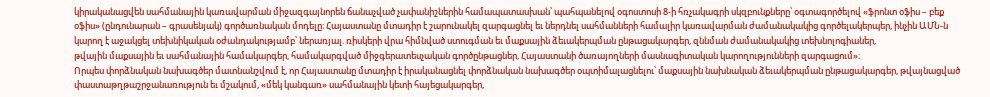կիրականացվեն սահմանային կառավարման միջազգայնորեն ճանաչված չափանիշներին համապատասխան՝ պահպանելով օգոստոսի 8-ի հռչակագրի սկզբունքները՝ օգտագործելով «ֆրոնտ օֆիս – բեք օֆիս» (ընդունարան – գրասենյակ) գործառնական մոդելը։ Հայաստանը մտադիր է շարունակել զարգացնել եւ ներդնել սահմանների համալիր կառավարման ժամանակակից գործելակերպեր, ինչին ԱՄՆ-ն կարող է աջակցել տեխնիկական օժանդակությամբ՝ ներառյալ. ռիսկերի վրա հիմնված ստուգման եւ մաքսային ձեւակերպման ընթացակարգեր, զննման ժամանակակից տեխնոլոգիաներ,
թվային մաքսային եւ սահմանային համակարգեր, համակարգված միջգերատեսչական գործընթացներ, Հայաստանի ծառայողների մասնագիտական կարողությունների զարգացում»։
Որպես փորձնական նախագծեր մատնանշվում է, որ Հայաստանը մտադիր է իրականացնել փորձնական նախագծեր օպտիմալացնելու՝ մաքսային նախնական ձեւակերպման ընթացակարգեր, թվայնացված փաստաթղթաշրջանառություն եւ մշակում, «մեկ կանգառ» սահմանային կետի հայեցակարգեր,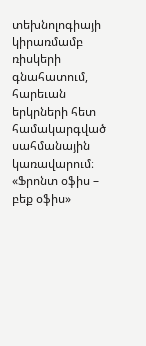տեխնոլոգիայի կիրառմամբ ռիսկերի գնահատում, հարեւան երկրների հետ համակարգված սահմանային կառավարում։
«Ֆրոնտ օֆիս – բեք օֆիս»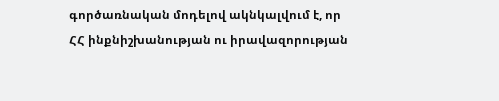գործառնական մոդելով ակնկալվում է, որ ՀՀ ինքնիշխանության ու իրավազորության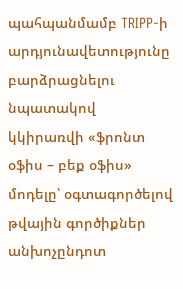պահպանմամբ TRIPP-ի արդյունավետությունը բարձրացնելու նպատակով կկիրառվի «ֆրոնտ օֆիս – բեք օֆիս» մոդելը՝ օգտագործելով թվային գործիքներ անխոչընդոտ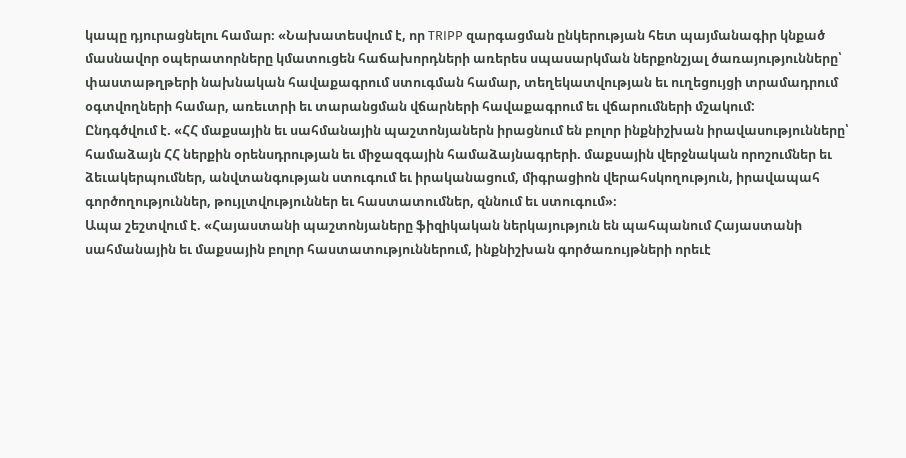կապը դյուրացնելու համար։ «Նախատեսվում է, որ TRIPP զարգացման ընկերության հետ պայմանագիր կնքած մասնավոր օպերատորները կմատուցեն հաճախորդների առերես սպասարկման ներքոնշյալ ծառայությունները՝
փաստաթղթերի նախնական հավաքագրում ստուգման համար, տեղեկատվության եւ ուղեցույցի տրամադրում օգտվողների համար, առեւտրի եւ տարանցման վճարների հավաքագրում եւ վճարումների մշակում:
Ընդգծվում է. «ՀՀ մաքսային եւ սահմանային պաշտոնյաներն իրացնում են բոլոր ինքնիշխան իրավասությունները՝ համաձայն ՀՀ ներքին օրենսդրության եւ միջազգային համաձայնագրերի. մաքսային վերջնական որոշումներ եւ ձեւակերպումներ, անվտանգության ստուգում եւ իրականացում, միգրացիոն վերահսկողություն, իրավապահ գործողություններ, թույլտվություններ եւ հաստատումներ, զննում եւ ստուգում»։
Ապա շեշտվում է. «Հայաստանի պաշտոնյաները ֆիզիկական ներկայություն են պահպանում Հայաստանի սահմանային եւ մաքսային բոլոր հաստատություններում, ինքնիշխան գործառույթների որեւէ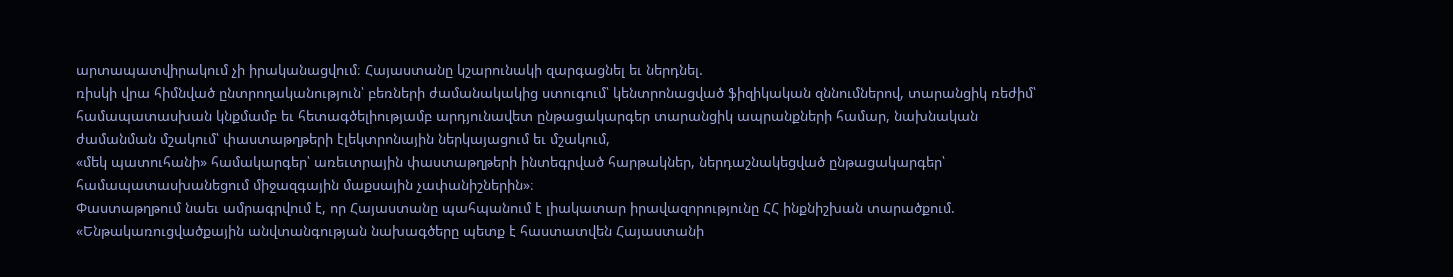արտապատվիրակում չի իրականացվում։ Հայաստանը կշարունակի զարգացնել եւ ներդնել.
ռիսկի վրա հիմնված ընտրողականություն՝ բեռների ժամանակակից ստուգում՝ կենտրոնացված ֆիզիկական զննումներով, տարանցիկ ռեժիմ՝ համապատասխան կնքմամբ եւ հետագծելիությամբ արդյունավետ ընթացակարգեր տարանցիկ ապրանքների համար, նախնական ժամանման մշակում՝ փաստաթղթերի էլեկտրոնային ներկայացում եւ մշակում,
«մեկ պատուհանի» համակարգեր՝ առեւտրային փաստաթղթերի ինտեգրված հարթակներ, ներդաշնակեցված ընթացակարգեր՝ համապատասխանեցում միջազգային մաքսային չափանիշներին»։
Փաստաթղթում նաեւ ամրագրվում է, որ Հայաստանը պահպանում է լիակատար իրավազորությունը ՀՀ ինքնիշխան տարածքում. «Ենթակառուցվածքային անվտանգության նախագծերը պետք է հաստատվեն Հայաստանի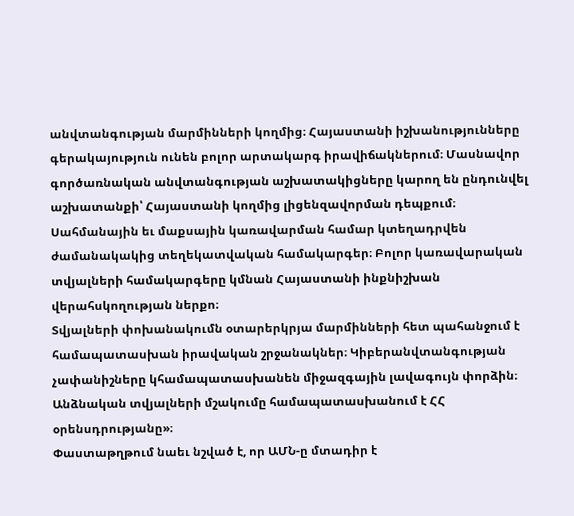անվտանգության մարմինների կողմից։ Հայաստանի իշխանությունները գերակայություն ունեն բոլոր արտակարգ իրավիճակներում։ Մասնավոր գործառնական անվտանգության աշխատակիցները կարող են ընդունվել աշխատանքի՝ Հայաստանի կողմից լիցենզավորման դեպքում։ Սահմանային եւ մաքսային կառավարման համար կտեղադրվեն ժամանակակից տեղեկատվական համակարգեր։ Բոլոր կառավարական տվյալների համակարգերը կմնան Հայաստանի ինքնիշխան վերահսկողության ներքո։
Տվյալների փոխանակումն օտարերկրյա մարմինների հետ պահանջում է համապատասխան իրավական շրջանակներ։ Կիբերանվտանգության չափանիշները կհամապատասխանեն միջազգային լավագույն փորձին։
Անձնական տվյալների մշակումը համապատասխանում է ՀՀ օրենսդրությանը»։
Փաստաթղթում նաեւ նշված է, որ ԱՄՆ-ը մտադիր է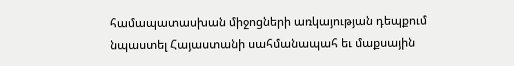համապատասխան միջոցների առկայության դեպքում նպաստել Հայաստանի սահմանապահ եւ մաքսային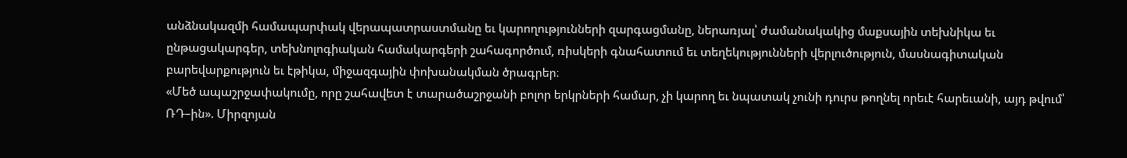անձնակազմի համապարփակ վերապատրաստմանը եւ կարողությունների զարգացմանը, ներառյալ՝ ժամանակակից մաքսային տեխնիկա եւ ընթացակարգեր, տեխնոլոգիական համակարգերի շահագործում, ռիսկերի գնահատում եւ տեղեկությունների վերլուծություն, մասնագիտական բարեվարքություն եւ էթիկա, միջազգային փոխանակման ծրագրեր։
«Մեծ ապաշրջափակումը, որը շահավետ է տարածաշրջանի բոլոր երկրների համար, չի կարող եւ նպատակ չունի դուրս թողնել որեւէ հարեւանի, այդ թվում՝ ՌԴ–ին». Միրզոյան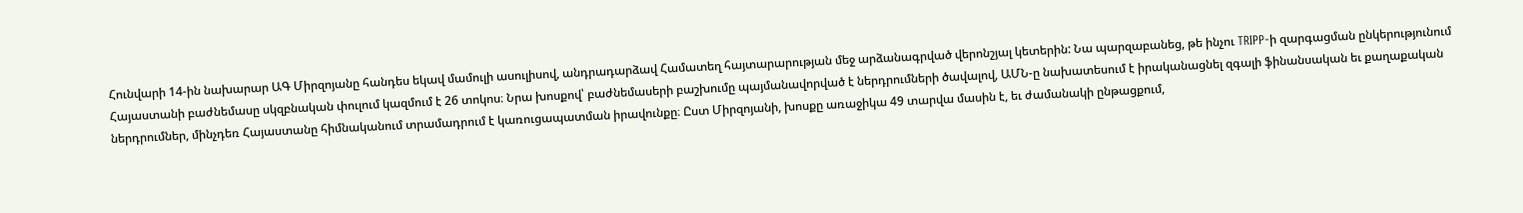Հունվարի 14-ին նախարար ԱԳ Միրզոյանը հանդես եկավ մամուլի ասուլիսով, անդրադարձավ Համատեղ հայտարարության մեջ արձանագրված վերոնշյալ կետերին: Նա պարզաբանեց, թե ինչու TRIPP-ի զարգացման ընկերությունում Հայաստանի բաժնեմասը սկզբնական փուլում կազմում է 26 տոկոս։ Նրա խոսքով՝ բաժնեմասերի բաշխումը պայմանավորված է ներդրումների ծավալով, ԱՄՆ-ը նախատեսում է իրականացնել զգալի ֆինանսական եւ քաղաքական ներդրումներ, մինչդեռ Հայաստանը հիմնականում տրամադրում է կառուցապատման իրավունքը։ Ըստ Միրզոյանի, խոսքը առաջիկա 49 տարվա մասին է, եւ ժամանակի ընթացքում,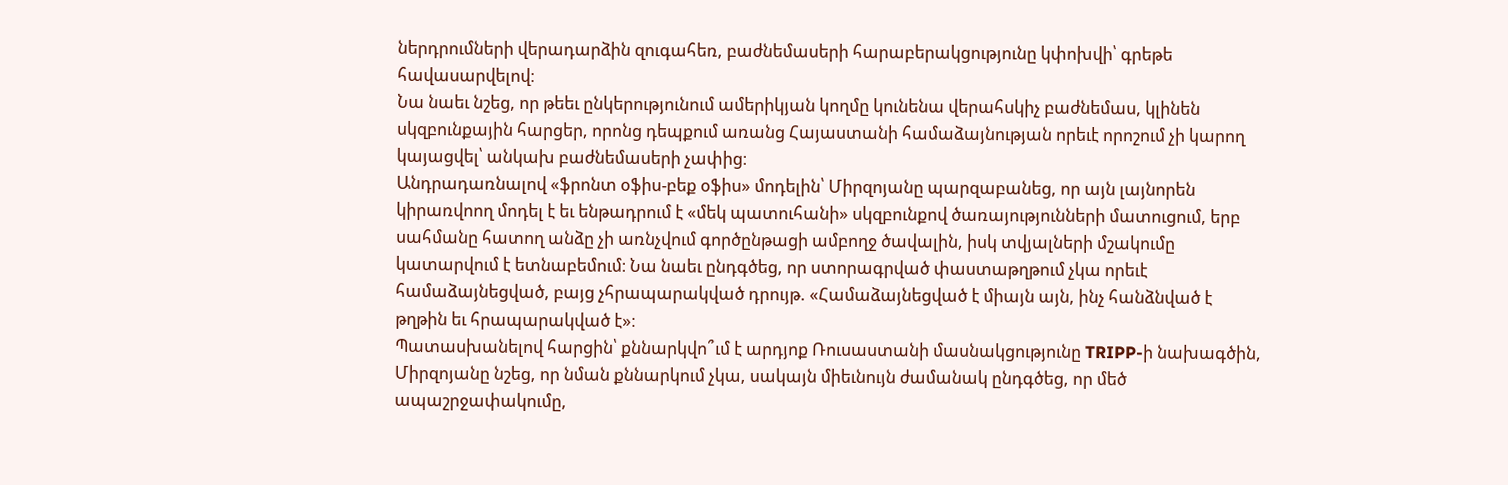ներդրումների վերադարձին զուգահեռ, բաժնեմասերի հարաբերակցությունը կփոխվի՝ գրեթե հավասարվելով։
Նա նաեւ նշեց, որ թեեւ ընկերությունում ամերիկյան կողմը կունենա վերահսկիչ բաժնեմաս, կլինեն սկզբունքային հարցեր, որոնց դեպքում առանց Հայաստանի համաձայնության որեւէ որոշում չի կարող կայացվել՝ անկախ բաժնեմասերի չափից։
Անդրադառնալով «ֆրոնտ օֆիս-բեք օֆիս» մոդելին՝ Միրզոյանը պարզաբանեց, որ այն լայնորեն կիրառվոող մոդել է եւ ենթադրում է «մեկ պատուհանի» սկզբունքով ծառայությունների մատուցում, երբ սահմանը հատող անձը չի առնչվում գործընթացի ամբողջ ծավալին, իսկ տվյալների մշակումը կատարվում է ետնաբեմում։ Նա նաեւ ընդգծեց, որ ստորագրված փաստաթղթում չկա որեւէ համաձայնեցված, բայց չհրապարակված դրույթ. «Համաձայնեցված է միայն այն, ինչ հանձնված է թղթին եւ հրապարակված է»։
Պատասխանելով հարցին՝ քննարկվո՞ւմ է արդյոք Ռուսաստանի մասնակցությունը TRIPP-ի նախագծին, Միրզոյանը նշեց, որ նման քննարկում չկա, սակայն միեւնույն ժամանակ ընդգծեց, որ մեծ ապաշրջափակումը,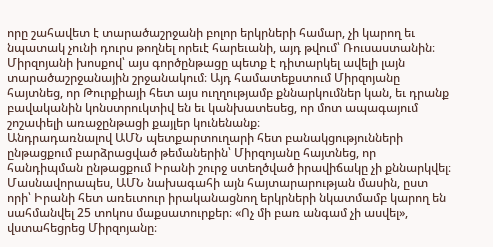որը շահավետ է տարածաշրջանի բոլոր երկրների համար, չի կարող եւ նպատակ չունի դուրս թողնել որեւէ հարեւանի, այդ թվում՝ Ռուսաստանին։
Միրզոյանի խոսքով՝ այս գործընթացը պետք է դիտարկել ավելի լայն տարածաշրջանային շրջանակում։ Այդ համատեքստում Միրզոյանը հայտնեց, որ Թուրքիայի հետ այս ուղղությամբ քննարկումներ կան, եւ դրանք բավականին կոնստրուկտիվ են եւ կանխատեսեց, որ մոտ ապագայում շոշափելի առաջընթացի քայլեր կունենանք։
Անդրադառնալով ԱՄՆ պետքարտուղարի հետ բանակցությունների ընթացքում բարձրացված թեմաներին՝ Միրզոյանը հայտնեց, որ հանդիպման ընթացքում Իրանի շուրջ ստեղծված իրավիճակը չի քննարկվել։ Մասնավորապես, ԱՄՆ նախագահի այն հայտարարության մասին, ըստ որի՝ Իրանի հետ առեւտուր իրականացնող երկրների նկատմամբ կարող են սահմանվել 25 տոկոս մաքսատուրքեր։ «Ոչ մի բառ անգամ չի ասվել», վստահեցրեց Միրզոյանը։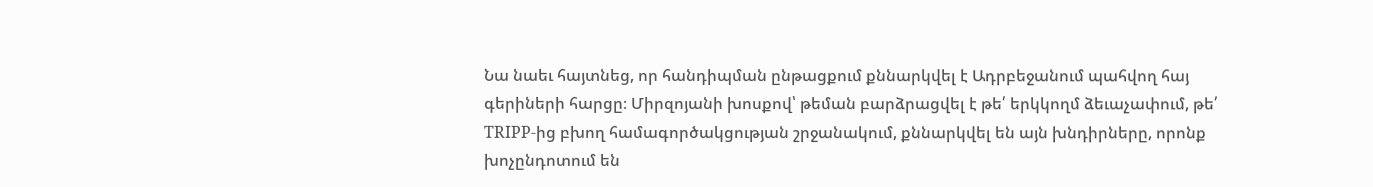Նա նաեւ հայտնեց, որ հանդիպման ընթացքում քննարկվել է Ադրբեջանում պահվող հայ գերիների հարցը։ Միրզոյանի խոսքով՝ թեման բարձրացվել է թե՛ երկկողմ ձեւաչափում, թե՛ TRIPP-ից բխող համագործակցության շրջանակում, քննարկվել են այն խնդիրները, որոնք խոչընդոտում են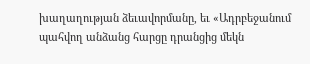խաղաղության ձեւավորմանը, եւ «Ադրբեջանում պահվող անձանց հարցը դրանցից մեկն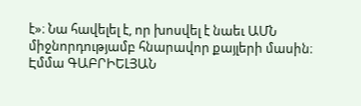է»։ Նա հավելել է, որ խոսվել է նաեւ ԱՄՆ միջնորդությամբ հնարավոր քայլերի մասին։
Էմմա ԳԱԲՐԻԵԼՅԱՆ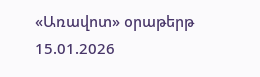«Առավոտ» օրաթերթ
15.01.2026